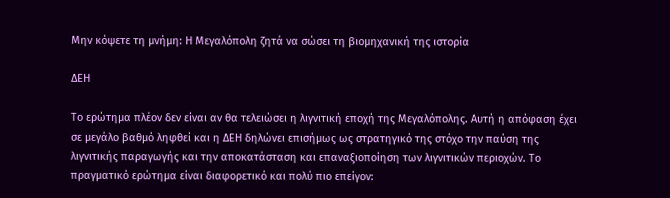Μην κόψετε τη μνήμη: Η Μεγαλόπολη ζητά να σώσει τη βιομηχανική της ιστορία

ΔΕΗ

Το ερώτημα πλέον δεν είναι αν θα τελειώσει η λιγνιτική εποχή της Μεγαλόπολης. Αυτή η απόφαση έχει σε μεγάλο βαθμό ληφθεί και η ΔΕΗ δηλώνει επισήμως ως στρατηγικό της στόχο την παύση της λιγνιτικής παραγωγής και την αποκατάσταση και επαναξιοποίηση των λιγνιτικών περιοχών. Το πραγματικό ερώτημα είναι διαφορετικό και πολύ πιο επείγον: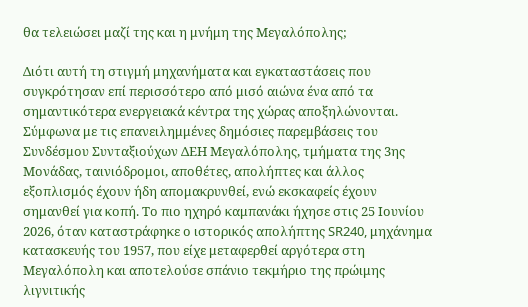θα τελειώσει μαζί της και η μνήμη της Μεγαλόπολης;

Διότι αυτή τη στιγμή μηχανήματα και εγκαταστάσεις που συγκρότησαν επί περισσότερο από μισό αιώνα ένα από τα σημαντικότερα ενεργειακά κέντρα της χώρας αποξηλώνονται. Σύμφωνα με τις επανειλημμένες δημόσιες παρεμβάσεις του Συνδέσμου Συνταξιούχων ΔΕΗ Μεγαλόπολης, τμήματα της 3ης Μονάδας, ταινιόδρομοι, αποθέτες, απολήπτες και άλλος εξοπλισμός έχουν ήδη απομακρυνθεί, ενώ εκσκαφείς έχουν σημανθεί για κοπή. Το πιο ηχηρό καμπανάκι ήχησε στις 25 Ιουνίου 2026, όταν καταστράφηκε ο ιστορικός απολήπτης SR240, μηχάνημα κατασκευής του 1957, που είχε μεταφερθεί αργότερα στη Μεγαλόπολη και αποτελούσε σπάνιο τεκμήριο της πρώιμης λιγνιτικής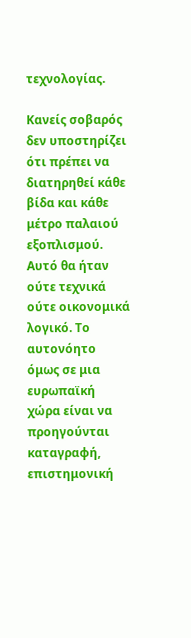τεχνολογίας.

Κανείς σοβαρός δεν υποστηρίζει ότι πρέπει να διατηρηθεί κάθε βίδα και κάθε μέτρο παλαιού εξοπλισμού. Αυτό θα ήταν ούτε τεχνικά ούτε οικονομικά λογικό. Το αυτονόητο όμως σε μια ευρωπαϊκή χώρα είναι να προηγούνται καταγραφή, επιστημονική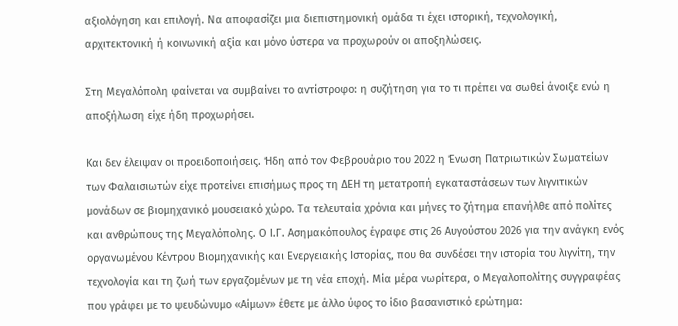αξιολόγηση και επιλογή. Να αποφασίζει μια διεπιστημονική ομάδα τι έχει ιστορική, τεχνολογική, αρχιτεκτονική ή κοινωνική αξία και μόνο ύστερα να προχωρούν οι αποξηλώσεις.

Στη Μεγαλόπολη φαίνεται να συμβαίνει το αντίστροφο: η συζήτηση για το τι πρέπει να σωθεί άνοιξε ενώ η αποξήλωση είχε ήδη προχωρήσει.

Και δεν έλειψαν οι προειδοποιήσεις. Ήδη από τον Φεβρουάριο του 2022 η Ένωση Πατριωτικών Σωματείων των Φαλαισιωτών είχε προτείνει επισήμως προς τη ΔΕΗ τη μετατροπή εγκαταστάσεων των λιγνιτικών μονάδων σε βιομηχανικό μουσειακό χώρο. Τα τελευταία χρόνια και μήνες το ζήτημα επανήλθε από πολίτες και ανθρώπους της Μεγαλόπολης. Ο Ι.Γ. Ασημακόπουλος έγραφε στις 26 Αυγούστου 2026 για την ανάγκη ενός οργανωμένου Κέντρου Βιομηχανικής και Ενεργειακής Ιστορίας, που θα συνδέσει την ιστορία του λιγνίτη, την τεχνολογία και τη ζωή των εργαζομένων με τη νέα εποχή. Μία μέρα νωρίτερα, ο Μεγαλοπολίτης συγγραφέας που γράφει με το ψευδώνυμο «Αίμων» έθετε με άλλο ύφος το ίδιο βασανιστικό ερώτημα: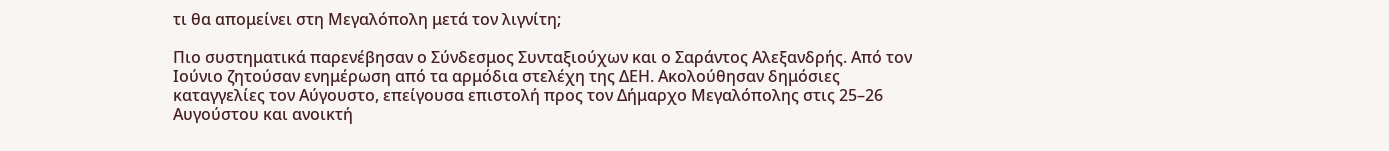τι θα απομείνει στη Μεγαλόπολη μετά τον λιγνίτη;

Πιο συστηματικά παρενέβησαν ο Σύνδεσμος Συνταξιούχων και ο Σαράντος Αλεξανδρής. Από τον Ιούνιο ζητούσαν ενημέρωση από τα αρμόδια στελέχη της ΔΕΗ. Ακολούθησαν δημόσιες καταγγελίες τον Αύγουστο, επείγουσα επιστολή προς τον Δήμαρχο Μεγαλόπολης στις 25–26 Αυγούστου και ανοικτή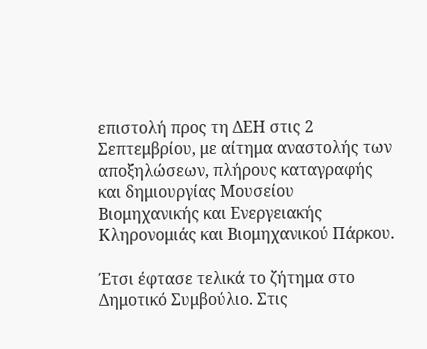επιστολή προς τη ΔΕΗ στις 2 Σεπτεμβρίου, με αίτημα αναστολής των αποξηλώσεων, πλήρους καταγραφής και δημιουργίας Μουσείου Βιομηχανικής και Ενεργειακής Κληρονομιάς και Βιομηχανικού Πάρκου.

Έτσι έφτασε τελικά το ζήτημα στο Δημοτικό Συμβούλιο. Στις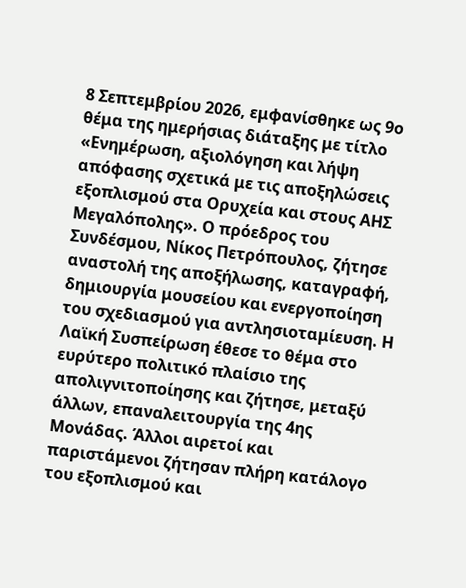8 Σεπτεμβρίου 2026, εμφανίσθηκε ως 9ο θέμα της ημερήσιας διάταξης με τίτλο «Ενημέρωση, αξιολόγηση και λήψη απόφασης σχετικά με τις αποξηλώσεις εξοπλισμού στα Ορυχεία και στους ΑΗΣ Μεγαλόπολης». Ο πρόεδρος του Συνδέσμου, Νίκος Πετρόπουλος, ζήτησε αναστολή της αποξήλωσης, καταγραφή, δημιουργία μουσείου και ενεργοποίηση του σχεδιασμού για αντλησιοταμίευση. Η Λαϊκή Συσπείρωση έθεσε το θέμα στο ευρύτερο πολιτικό πλαίσιο της απολιγνιτοποίησης και ζήτησε, μεταξύ άλλων, επαναλειτουργία της 4ης Μονάδας. Άλλοι αιρετοί και παριστάμενοι ζήτησαν πλήρη κατάλογο του εξοπλισμού και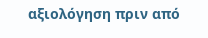αξιολόγηση πριν από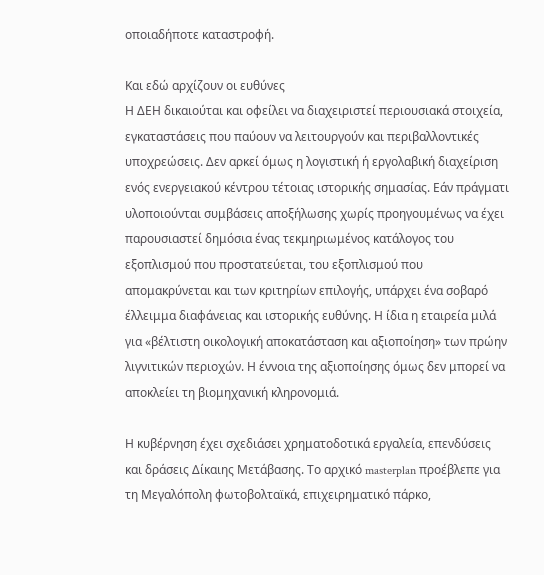οποιαδήποτε καταστροφή.

Και εδώ αρχίζουν οι ευθύνες
Η ΔΕΗ δικαιούται και οφείλει να διαχειριστεί περιουσιακά στοιχεία, εγκαταστάσεις που παύουν να λειτουργούν και περιβαλλοντικές υποχρεώσεις. Δεν αρκεί όμως η λογιστική ή εργολαβική διαχείριση ενός ενεργειακού κέντρου τέτοιας ιστορικής σημασίας. Εάν πράγματι υλοποιούνται συμβάσεις αποξήλωσης χωρίς προηγουμένως να έχει παρουσιαστεί δημόσια ένας τεκμηριωμένος κατάλογος του εξοπλισμού που προστατεύεται, του εξοπλισμού που απομακρύνεται και των κριτηρίων επιλογής, υπάρχει ένα σοβαρό έλλειμμα διαφάνειας και ιστορικής ευθύνης. Η ίδια η εταιρεία μιλά για «βέλτιστη οικολογική αποκατάσταση και αξιοποίηση» των πρώην λιγνιτικών περιοχών. Η έννοια της αξιοποίησης όμως δεν μπορεί να αποκλείει τη βιομηχανική κληρονομιά.

Η κυβέρνηση έχει σχεδιάσει χρηματοδοτικά εργαλεία, επενδύσεις και δράσεις Δίκαιης Μετάβασης. Το αρχικό masterplan προέβλεπε για τη Μεγαλόπολη φωτοβολταϊκά, επιχειρηματικό πάρκο,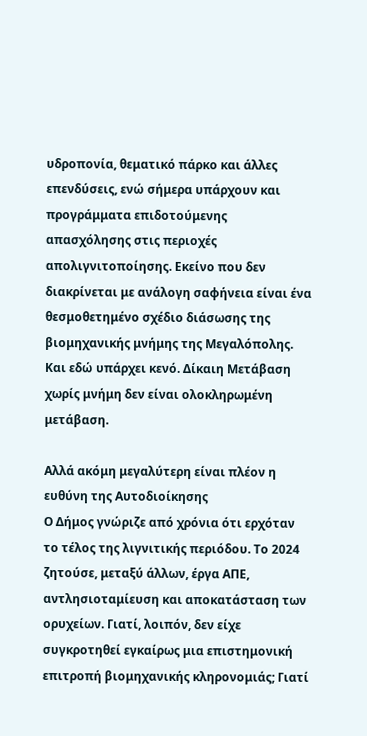υδροπονία, θεματικό πάρκο και άλλες επενδύσεις, ενώ σήμερα υπάρχουν και προγράμματα επιδοτούμενης απασχόλησης στις περιοχές απολιγνιτοποίησης. Εκείνο που δεν διακρίνεται με ανάλογη σαφήνεια είναι ένα θεσμοθετημένο σχέδιο διάσωσης της βιομηχανικής μνήμης της Μεγαλόπολης. Και εδώ υπάρχει κενό. Δίκαιη Μετάβαση χωρίς μνήμη δεν είναι ολοκληρωμένη μετάβαση.

Αλλά ακόμη μεγαλύτερη είναι πλέον η ευθύνη της Αυτοδιοίκησης
Ο Δήμος γνώριζε από χρόνια ότι ερχόταν το τέλος της λιγνιτικής περιόδου. Το 2024 ζητούσε, μεταξύ άλλων, έργα ΑΠΕ, αντλησιοταμίευση και αποκατάσταση των ορυχείων. Γιατί, λοιπόν, δεν είχε συγκροτηθεί εγκαίρως μια επιστημονική επιτροπή βιομηχανικής κληρονομιάς; Γιατί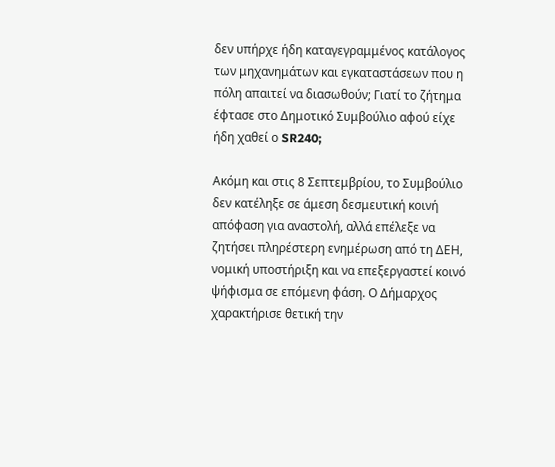δεν υπήρχε ήδη καταγεγραμμένος κατάλογος των μηχανημάτων και εγκαταστάσεων που η πόλη απαιτεί να διασωθούν; Γιατί το ζήτημα έφτασε στο Δημοτικό Συμβούλιο αφού είχε ήδη χαθεί ο SR240;

Ακόμη και στις 8 Σεπτεμβρίου, το Συμβούλιο δεν κατέληξε σε άμεση δεσμευτική κοινή απόφαση για αναστολή, αλλά επέλεξε να ζητήσει πληρέστερη ενημέρωση από τη ΔΕΗ, νομική υποστήριξη και να επεξεργαστεί κοινό ψήφισμα σε επόμενη φάση. Ο Δήμαρχος χαρακτήρισε θετική την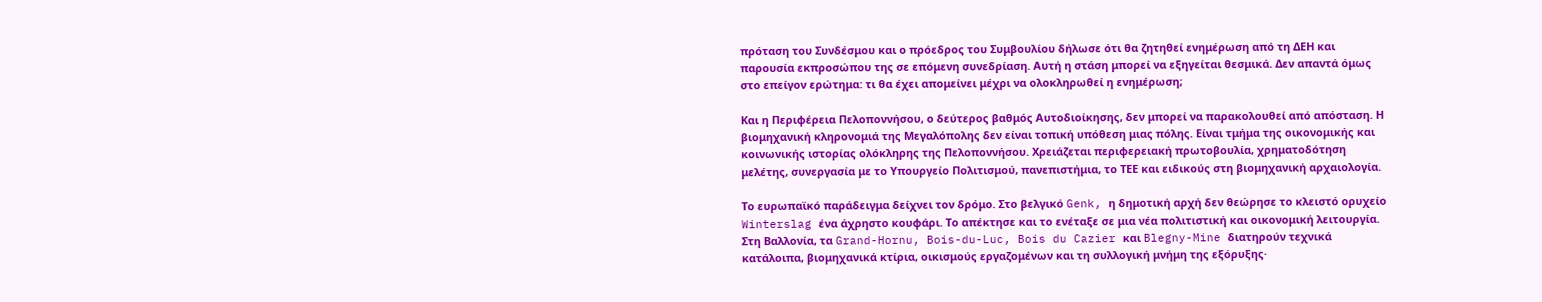πρόταση του Συνδέσμου και ο πρόεδρος του Συμβουλίου δήλωσε ότι θα ζητηθεί ενημέρωση από τη ΔΕΗ και παρουσία εκπροσώπου της σε επόμενη συνεδρίαση. Αυτή η στάση μπορεί να εξηγείται θεσμικά. Δεν απαντά όμως στο επείγον ερώτημα: τι θα έχει απομείνει μέχρι να ολοκληρωθεί η ενημέρωση;

Και η Περιφέρεια Πελοποννήσου, ο δεύτερος βαθμός Αυτοδιοίκησης, δεν μπορεί να παρακολουθεί από απόσταση. Η βιομηχανική κληρονομιά της Μεγαλόπολης δεν είναι τοπική υπόθεση μιας πόλης. Είναι τμήμα της οικονομικής και κοινωνικής ιστορίας ολόκληρης της Πελοποννήσου. Χρειάζεται περιφερειακή πρωτοβουλία, χρηματοδότηση μελέτης, συνεργασία με το Υπουργείο Πολιτισμού, πανεπιστήμια, το ΤΕΕ και ειδικούς στη βιομηχανική αρχαιολογία.

Το ευρωπαϊκό παράδειγμα δείχνει τον δρόμο. Στο βελγικό Genk, η δημοτική αρχή δεν θεώρησε το κλειστό ορυχείο Winterslag ένα άχρηστο κουφάρι. Το απέκτησε και το ενέταξε σε μια νέα πολιτιστική και οικονομική λειτουργία. Στη Βαλλονία, τα Grand-Hornu, Bois-du-Luc, Bois du Cazier και Blegny-Mine διατηρούν τεχνικά κατάλοιπα, βιομηχανικά κτίρια, οικισμούς εργαζομένων και τη συλλογική μνήμη της εξόρυξης·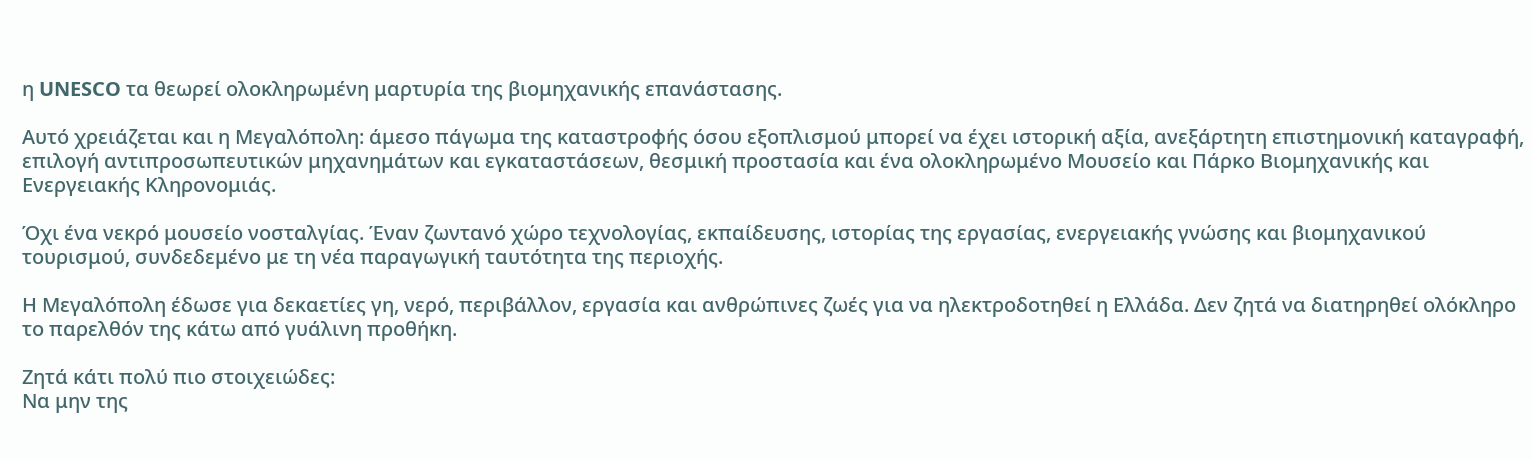η UNESCO τα θεωρεί ολοκληρωμένη μαρτυρία της βιομηχανικής επανάστασης.

Αυτό χρειάζεται και η Μεγαλόπολη: άμεσο πάγωμα της καταστροφής όσου εξοπλισμού μπορεί να έχει ιστορική αξία, ανεξάρτητη επιστημονική καταγραφή, επιλογή αντιπροσωπευτικών μηχανημάτων και εγκαταστάσεων, θεσμική προστασία και ένα ολοκληρωμένο Μουσείο και Πάρκο Βιομηχανικής και Ενεργειακής Κληρονομιάς.

Όχι ένα νεκρό μουσείο νοσταλγίας. Έναν ζωντανό χώρο τεχνολογίας, εκπαίδευσης, ιστορίας της εργασίας, ενεργειακής γνώσης και βιομηχανικού τουρισμού, συνδεδεμένο με τη νέα παραγωγική ταυτότητα της περιοχής.

Η Μεγαλόπολη έδωσε για δεκαετίες γη, νερό, περιβάλλον, εργασία και ανθρώπινες ζωές για να ηλεκτροδοτηθεί η Ελλάδα. Δεν ζητά να διατηρηθεί ολόκληρο το παρελθόν της κάτω από γυάλινη προθήκη.

Ζητά κάτι πολύ πιο στοιχειώδες:
Να μην της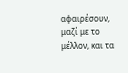αφαιρέσουν, μαζί με το μέλλον, και τα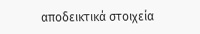αποδεικτικά στοιχεία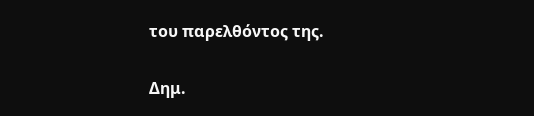του παρελθόντος της.

Δημ.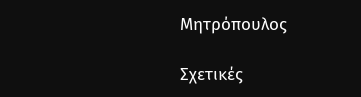Μητρόπουλος

Σχετικές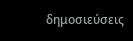δημοσιεύσεις